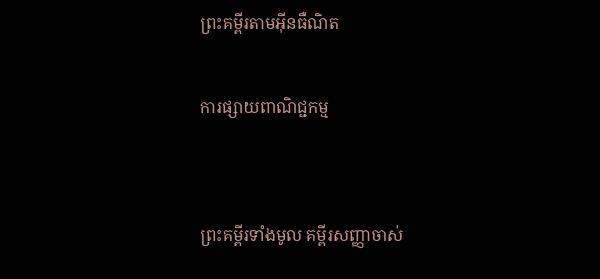ព្រះគម្ពីរតាមអ៊ីនធឺណិត

ការផ្សាយពាណិជ្ជកម្ម


ព្រះគម្ពីរទាំងមូល គម្ពីរសញ្ញាចាស់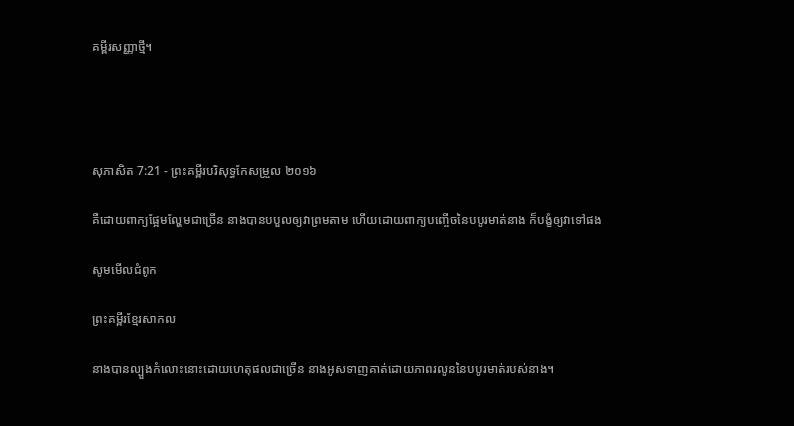គម្ពីរសញ្ញាថ្មី។




សុភា‌សិត 7:21 - ព្រះគម្ពីរបរិសុទ្ធកែសម្រួល ២០១៦

គឺដោយពាក្យផ្អែម‌ល្ហែមជាច្រើន នាងបានបបួលឲ្យវាព្រមតាម ហើយដោយពាក្យបញ្ចើចនៃបបូរមាត់នាង ក៏បង្ខំឲ្យវាទៅផង

សូមមើលជំពូក

ព្រះគម្ពីរខ្មែរសាកល

នាងបានល្បួងកំលោះនោះដោយហេតុផលជាច្រើន នាងអូសទាញគាត់ដោយភាពរលូននៃបបូរមាត់របស់នាង។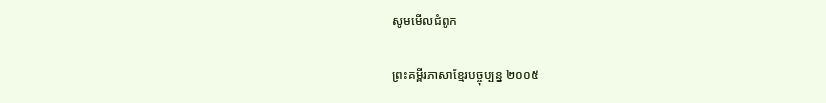សូមមើលជំពូក

ព្រះគម្ពីរភាសាខ្មែរបច្ចុប្បន្ន ២០០៥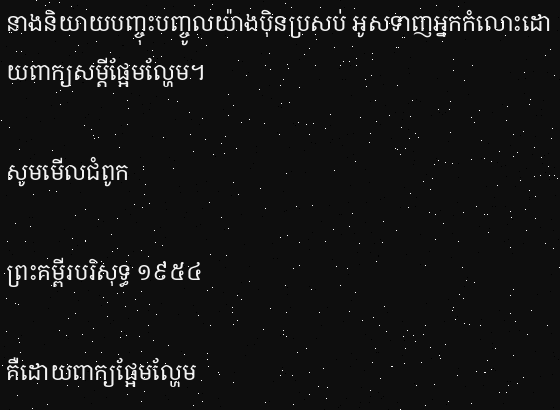នាងនិយាយបញ្ចុះ‌បញ្ចូលយ៉ាងប៉ិន‌ប្រសប់ អូសទាញអ្នកកំលោះដោយពាក្យសម្ដីផ្អែម‌ល្ហែម។

សូមមើលជំពូក

ព្រះគម្ពីរបរិសុទ្ធ ១៩៥៤

គឺដោយពាក្យផ្អែម‌ល្ហែម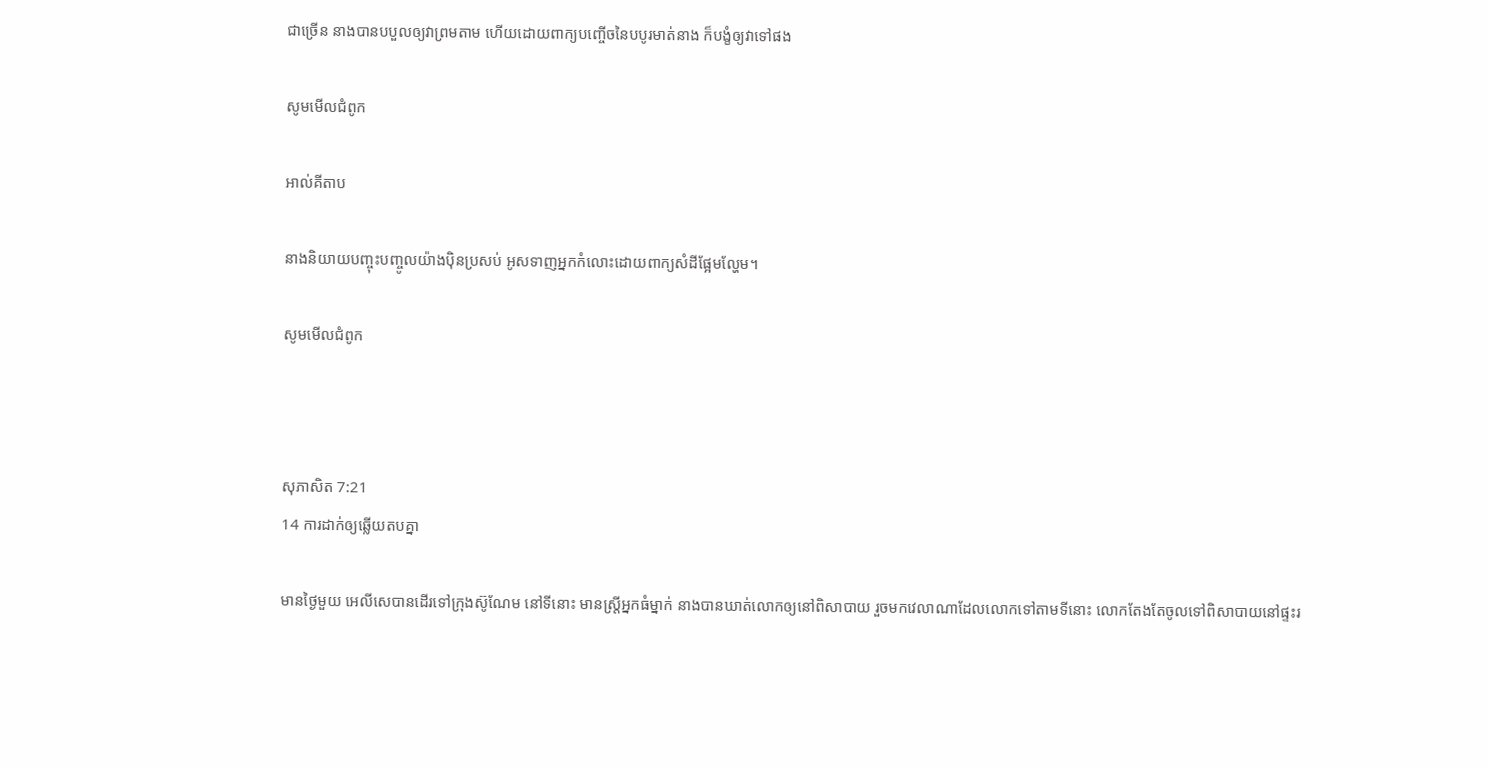ជាច្រើន នាងបានបបួលឲ្យវាព្រមតាម ហើយដោយពាក្យបញ្ចើចនៃបបូរមាត់នាង ក៏បង្ខំឲ្យវាទៅផង

សូមមើលជំពូក

អាល់គីតាប

នាងនិយាយបញ្ចុះ‌បញ្ចូលយ៉ាងប៉ិន‌ប្រសប់ អូសទាញអ្នកកំលោះដោយពាក្យសំដីផ្អែម‌ល្ហែម។

សូមមើលជំពូក



សុភា‌សិត 7:21
14 ការដាក់ឲ្យឆ្លើយតបគ្នា

មានថ្ងៃមួយ អេលី‌សេបានដើរទៅក្រុងស៊ូណែម នៅទីនោះ មានស្ត្រីអ្នកធំម្នាក់ នាងបានឃាត់លោកឲ្យនៅពិសាបាយ រួចមកវេលាណាដែលលោកទៅតាមទីនោះ លោកតែង‌តែចូលទៅពិសាបាយនៅផ្ទះរ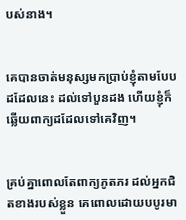បស់នាង។


គេបានចាត់មនុស្សមកប្រាប់ខ្ញុំតាមបែបដដែលនេះ ដល់ទៅបួនដង ហើយខ្ញុំក៏ឆ្លើយពាក្យដដែលទៅគេវិញ។


គ្រប់គ្នាពោលតែពាក្យភូត‌ភរ ដល់អ្នកជិតខាងរបស់ខ្លួន គេពោលដោយបបូរមា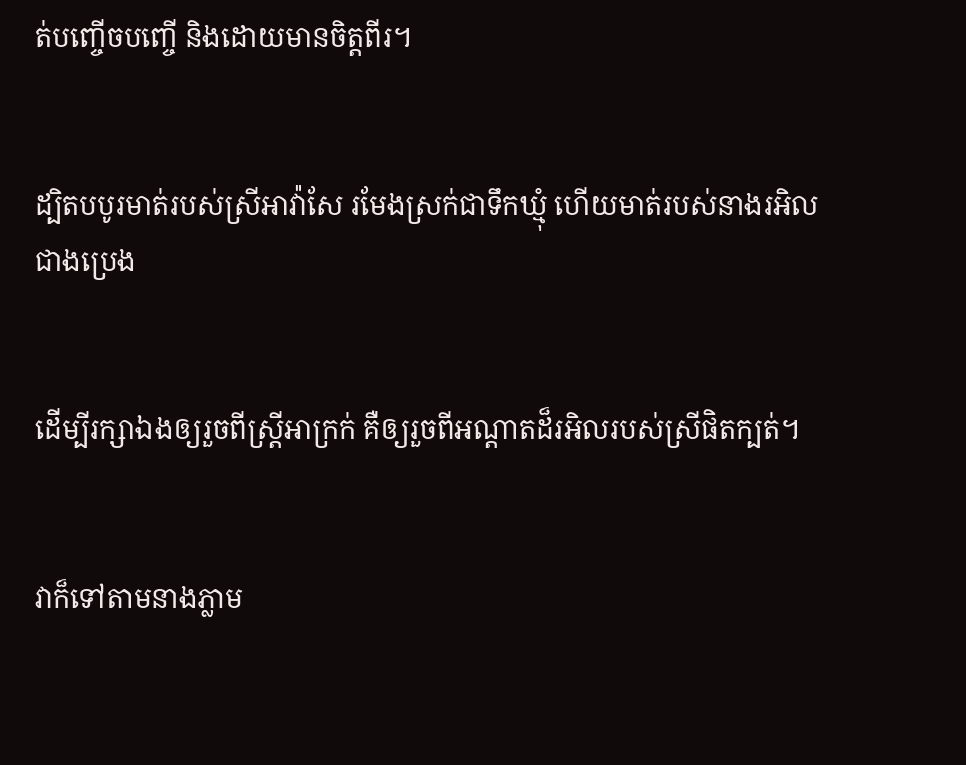ត់បញ្ចើចបញ្ចើ និងដោយមានចិត្តពីរ។


ដ្បិតបបូរមាត់របស់ស្រីអាវ៉ាសែ រមែងស្រក់ជាទឹកឃ្មុំ ហើយមាត់របស់នាងរអិលជាងប្រេង


ដើម្បីរក្សាឯងឲ្យរួចពីស្ត្រីអា‌ក្រក់ គឺឲ្យរួចពីអណ្ដាតដ៏រអិលរបស់ស្រីផិតក្បត់។


វាក៏ទៅតាមនាងភ្លាម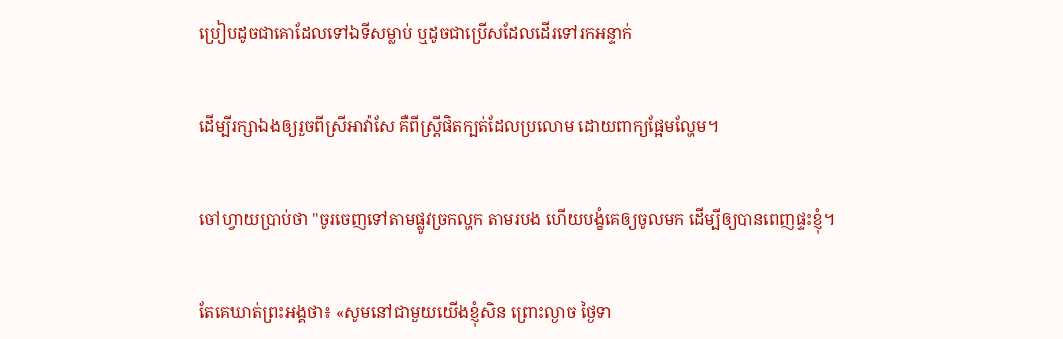ប្រៀបដូចជាគោដែលទៅឯទីសម្លាប់ ឬដូចជាប្រើសដែលដើរទៅរកអន្ទាក់


ដើម្បីរក្សាឯងឲ្យរួចពីស្រីអាវ៉ាសែ គឺពីស្ត្រីផិតក្បត់ដែលប្រលោម ដោយពាក្យផ្អែម‌ល្ហែម។


ចៅហ្វាយប្រាប់ថា "ចូរចេញទៅតាមផ្លូវច្រកល្ហក តាមរបង ហើយបង្ខំគេឲ្យចូលមក ដើម្បីឲ្យបានពេញផ្ទះខ្ញុំ។


តែគេឃាត់ព្រះ‌អង្គថា៖ «សូមនៅជាមួយយើងខ្ញុំសិន ព្រោះល្ងាច ថ្ងៃទា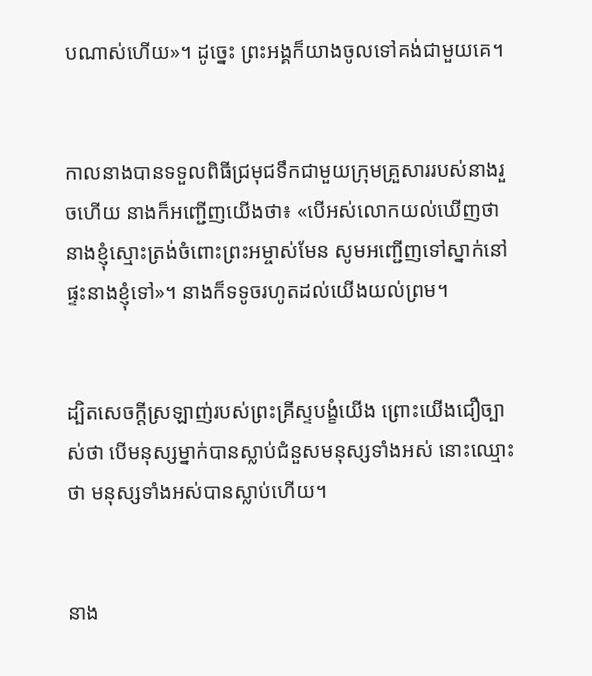បណាស់ហើយ»។ ដូច្នេះ ព្រះ‌អង្គក៏យាងចូលទៅគង់ជាមួយគេ។


កាលនាងបានទទួលពិធីជ្រមុជទឹកជាមួយក្រុមគ្រួសាររបស់នាងរួចហើយ នាងក៏អញ្ជើញយើងថា៖ «បើអស់លោកយល់ឃើញថា នាងខ្ញុំស្មោះត្រង់ចំពោះព្រះ‌អម្ចាស់មែន សូមអញ្ជើញទៅស្នាក់នៅផ្ទះនាងខ្ញុំទៅ»។ នាងក៏ទទូចរហូតដល់យើងយល់ព្រម។


ដ្បិតសេចក្តីស្រឡាញ់របស់ព្រះ‌គ្រីស្ទបង្ខំយើង ព្រោះយើងជឿច្បាស់ថា បើមនុស្សម្នាក់បានស្លាប់ជំនួសមនុស្សទាំងអស់ នោះឈ្មោះថា មនុស្សទាំងអស់បានស្លាប់ហើយ។


នាង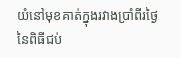យំនៅមុខគាត់ក្នុងរវាងប្រាំពីរថ្ងៃនៃពិធីជប់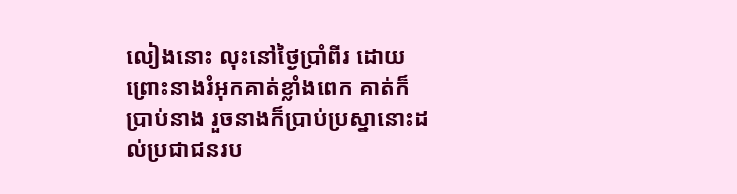លៀងនោះ លុះនៅថ្ងៃប្រាំពីរ ដោយព្រោះនាងរំអុកគាត់ខ្លាំងពេក គាត់ក៏ប្រាប់នាង រួចនាងក៏ប្រាប់ប្រស្នានោះដល់ប្រជាជនរប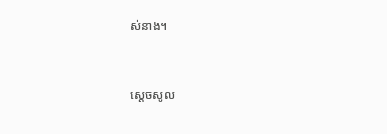ស់នាង។


ស្ដេចសូល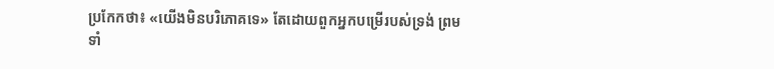ប្រកែកថា៖ «យើងមិនបរិ‌ភោគទេ» តែដោយពួកអ្នកបម្រើរបស់ទ្រង់ ព្រមទាំ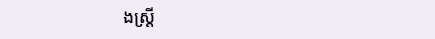ងស្ត្រី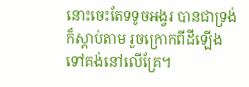នោះចេះតែទទូចអង្វរ បានជាទ្រង់ក៏ស្តាប់តាម រួចក្រោកពីដីឡើងទៅគង់នៅលើគ្រែ។